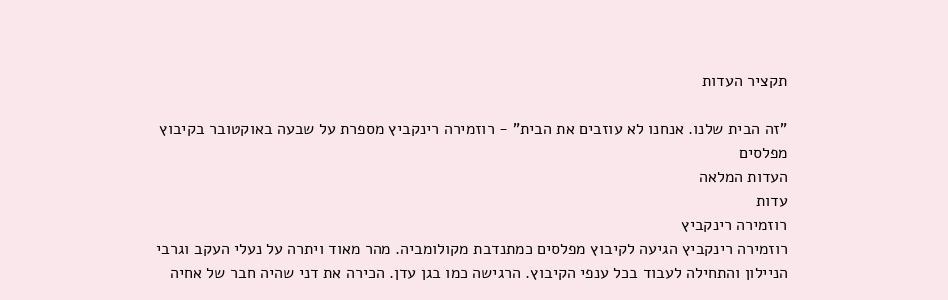תקציר העדות

"זה הבית שלנו. אנחנו לא עוזבים את הבית" - רוזמירה רינקביץ מספרת על שבעה באוקטובר בקיבוץ מפלסים
העדות המלאה
עדות
רוזמירה רינקביץ
רוזמירה רינקביץ הגיעה לקיבוץ מפלסים כמתנדבת מקולומביה. מהר מאוד ויתרה על נעלי העקב וגרבי הניילון והתחילה לעבוד בכל ענפי הקיבוץ. הרגישה כמו בגן עדן. הכירה את דני שהיה חבר של אחיה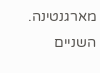מארגנטינה. השניים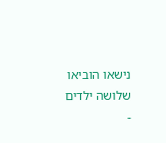נישאו הוביאו שלושה ילדים -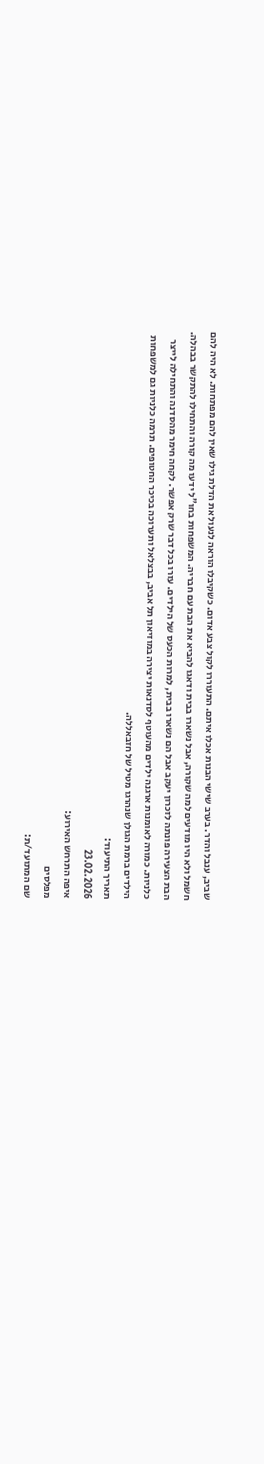שביב, ענבל והדר. בערב שישי הבנות אכלו איתם. התעוררו לקול צבע אדום. כשקיבלו הוראה לנעול את הדלת גילו שאין להם מפתחות. לא היה להם חשמל ולא היו מודעים למה שקורה, אבל נשארו בבית ודאגו להביא את הבת עם חבריה. המשפחות בחו"ל ידעו מה קורה והתחילו להתקשר בבהלה. הבת הצעירה פונתה לזכרון יעקב אבל הם נשארו בבית, למרות הכעס של הילדים. עזרו בכל דבר שרק אפשר. לקחה חימר מהסדנה והתחילה לייצר כלניות. כמורה לאומנות ארגנה ילדים מהעוטף לסדנאות יצירה במוזיאון תל אביב, בבצלאל ותערוכה בכיכר החטופים. תרמה כלניות גם למשפחות הילדים ברמת הגולן שנהרגו מטיל של חזבאללה.
תאריך התיעוד:
23.02.2026
איפה התרחש האירוע:
מפלסים
שם המתועד/ת: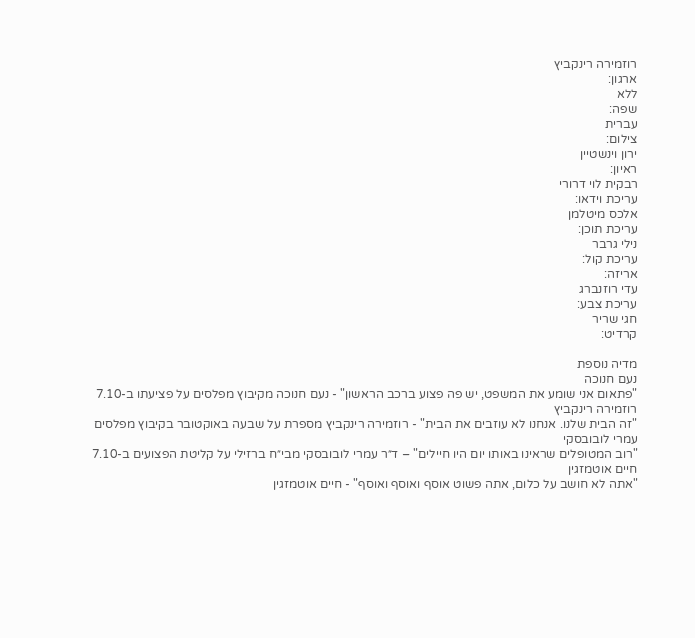רוזמירה רינקביץ
ארגון:
ללא
שפה:
עברית
צילום:
ירון וינשטיין
ראיון:
רבקית לוי דרורי
עריכת וידאו:
אלכס מיטלמן
עריכת תוכן:
נילי גרבר
עריכת קול:
אריזה:
עדי רוזנברג
עריכת צבע:
חגי שריר
קרדיט:

מדיה נוספת
נעם חנוכה
"פתאום אני שומע את המשפט, יש פה פצוע ברכב הראשון" - נעם חנוכה מקיבוץ מפלסים על פציעתו ב-7.10
רוזמירה רינקביץ
"זה הבית שלנו. אנחנו לא עוזבים את הבית" - רוזמירה רינקביץ מספרת על שבעה באוקטובר בקיבוץ מפלסים
עמרי לובובסקי
"רוב המטופלים שראינו באותו יום היו חיילים" – ד״ר עמרי לובובסקי מבי״ח ברזילי על קליטת הפצועים ב-7.10
חיים אוטמזגין
"אתה לא חושב על כלום, אתה פשוט אוסף ואוסף ואוסף" - חיים אוטמזגין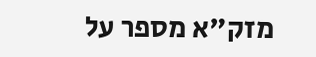מזק"א מספר על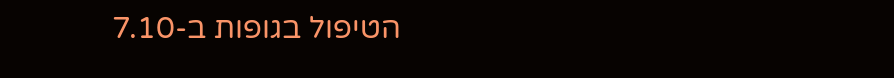הטיפול בגופות ב-7.10